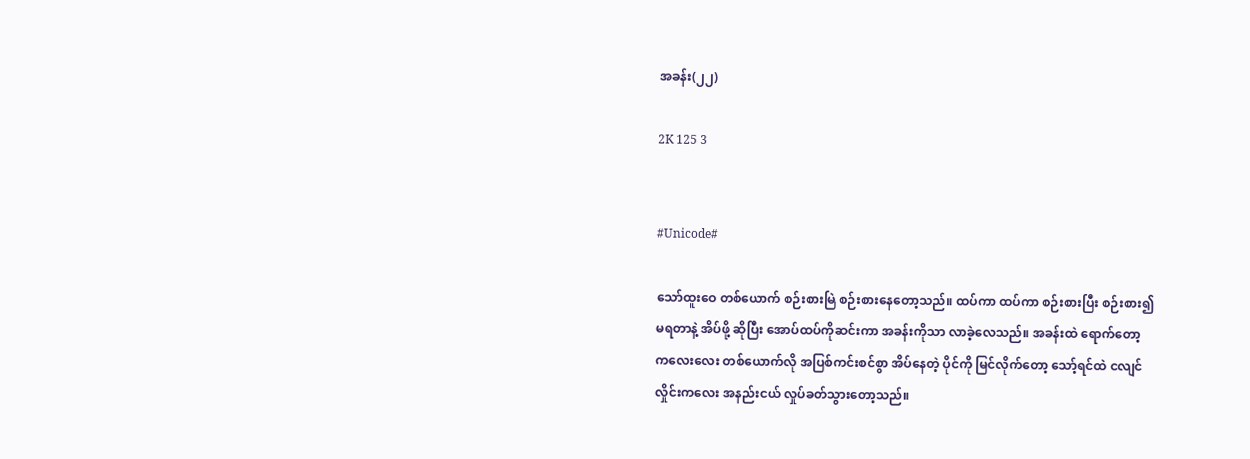အခန်း(၂၂)

2K 125 3


#Unicode#

သော်ထူး‌ဝေ တစ်ယောက် စဉ်းစားမြဲ စဉ်းစားနေတော့သည်။ ထပ်ကာ ထပ်ကာ စဉ်းစားပြီး စဉ်းစား၍မရတာနဲ့ အိပ်ဖို့ ဆိုပြီး အောပ်ထပ်ကိုဆင်းကာ အခန်းကိုသာ လာခဲ့လေသည်။ အခန်းထဲ ရောက်တော့ ကလေးလေး တစ်ယောက်လို အပြစ်ကင်းစင်စွာ အိပ်နေတဲ့ ပိုင်ကို မြင်လိုက်တော့ သော့်ရင်ထဲ ငလျင်လှိုင်းကလေး အနည်းငယ် လှုပ်ခတ်သွားတော့သည်။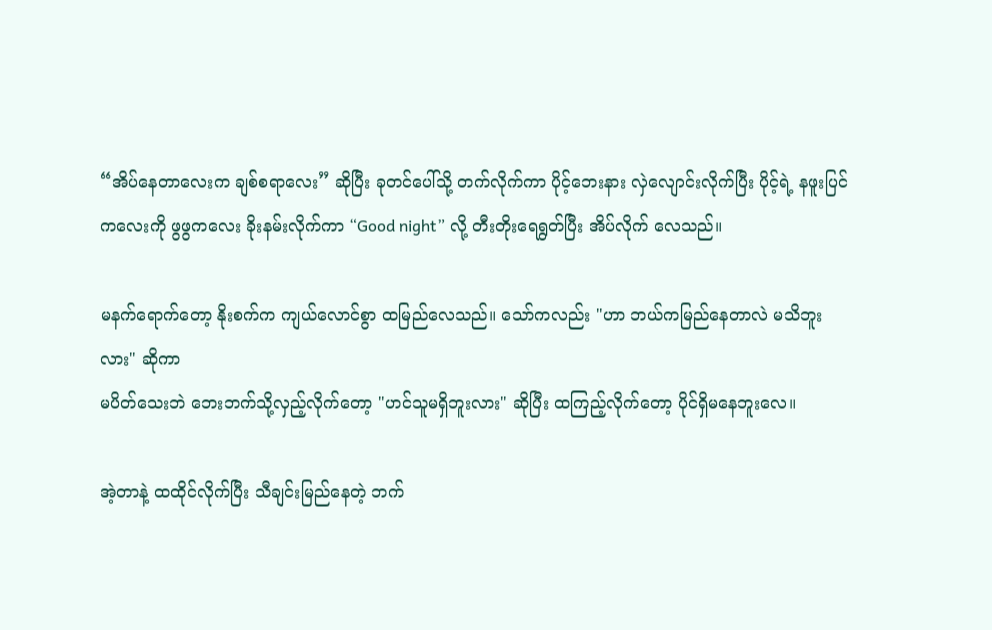“အိပ်နေတာလေးက ချစ်စရာလေး” ဆိုပြီး ခုတင်ပေါ်သို့ တက်လိုက်ကာ ပိုင့်ဘေးနား လှဲလျောင်းလိုက်ပြီး ပိုင့်ရဲ့ နဖူးပြင်ကလေးကို ဖွဖွကလေး ခိုးနမ်းလိုက်ကာ “Good night” လို့ တီးတိုးရေရွတ်ပြီး အိပ်လိုက် လေသည်။

မနက်ရောက်တော့ နိုးစက်က ကျယ်လောင်စွာ ထမြည်လေသည်။ သော်ကလည်း "ဟာ ဘယ်ကမြည်နေတာလဲ မသိဘူးလား" ဆိုကာ
မပိတ်သေးဘဲ ဘေးဘက်သို့လှည့်လိုက်တော့ "ဟင်သူမရှိဘူးလား" ဆိုပြီး ထကြည့်လိုက်တော့ ပိုင်ရှိမနေဘူးလေ။

အဲ့တာနဲ့ ထထိုင်လိုက်ပြီး သီချင်းမြည်နေတဲ့ ဘက်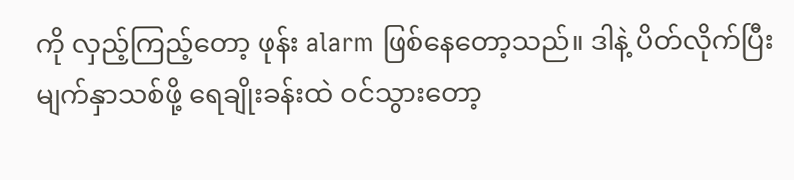ကို လှည့်ကြည့်တော့ ဖုန်း alarm ဖြစ်နေတော့သည်။ ဒါနဲ့ ပိတ်လိုက်ပြီး မျက်နှာသစ်ဖို့ ရေချိုးခန်းထဲ ဝင်သွားတော့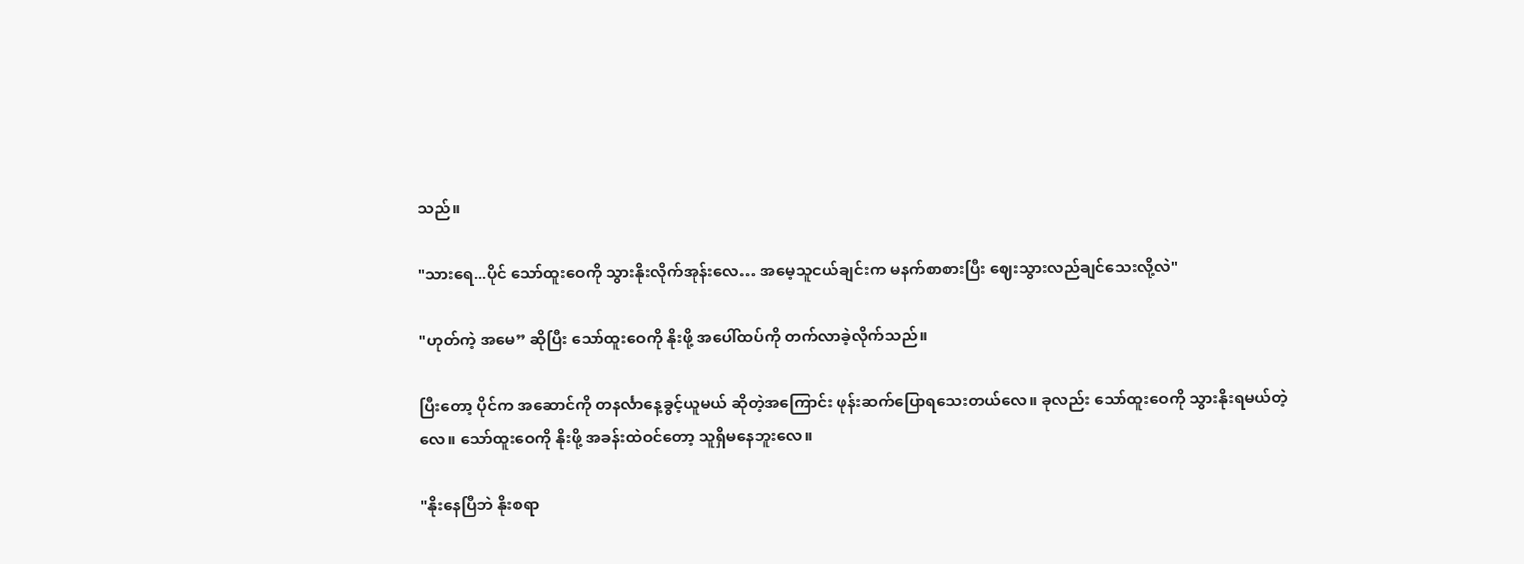သည်။

"သားရေ...ပိုင် သော်ထူးဝေကို သွားနိုးလိုက်အုန်းလေ… အမေ့သူငယ်ချင်းက မနက်စာစားပြီး ဈေးသွားလည်ချင်သေးလို့လဲ"

"ဟုတ်ကဲ့ အမေ” ဆိုပြီး သော်ထူးဝေကို နိုးဖို့ အပေါ်ထပ်ကို တက်လာခဲ့လိုက်သည်။

ပြီးတော့ ပိုင်က အဆောင်ကို တနင်္လာနေ့ခွင့်ယူမယ် ဆိုတဲ့အကြောင်း ဖုန်းဆက်ပြောရသေးတယ်လေ။ ခုလည်း သော်ထူးဝေကို သွားနိုးရမယ်တဲ့လေ။ သော်ထူးဝေကို နိုးဖို့ အခန်းထဲဝင်တော့ သူရှိမနေဘူးလေ။

"နိုးနေပြီဘဲ နိုးစရာ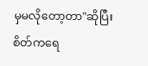မှမလိုတော့တာ"ဆိုပြီး စိတ်ကရေ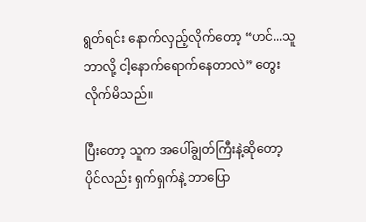ရွတ်ရင်း နောက်လှည့်လိုက်တော့ “ဟင်...သူဘာလို့ ငါ့နောက်ရောက်နေတာလဲ” တွေးလိုက်မိသည်။

ပြီးတော့ သူက အပေါ်ချွတ်ကြီးနဲ့ဆိုတော့ ပိုင်လည်း ရှက်ရှက်နဲ့ ဘာပြော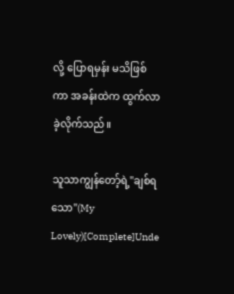လို့ ပြောရမှန်း မသိဖြစ်ကာ အခန်းထဲက ထွက်လာခဲ့လိုက်သည်။

သူသာကျွန်တော့်ရဲ့"ချစ်ရသော"(My Lovely)[Complete]Unde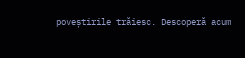poveștirile trăiesc. Descoperă acum